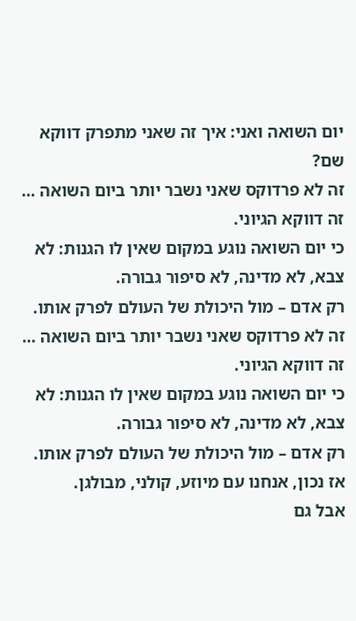יום השואה ואני: איך זה שאני מתפרק דווקא שם?
זה לא פרדוקס שאני נשבר יותר ביום השואה … זה דווקא הגיוני.
כי יום השואה נוגע במקום שאין לו הגנות: לא צבא, לא מדינה, לא סיפור גבורה.
רק אדם – מול היכולת של העולם לפרק אותו.
זה לא פרדוקס שאני נשבר יותר ביום השואה … זה דווקא הגיוני.
כי יום השואה נוגע במקום שאין לו הגנות: לא צבא, לא מדינה, לא סיפור גבורה.
רק אדם – מול היכולת של העולם לפרק אותו.
אז נכון, אנחנו עם מיוזע, קולני, מבולגן.
אבל גם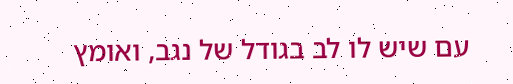עם שיש לו לב בגודל של נגב, ואומץ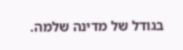בגודל של מדינה שלמה.